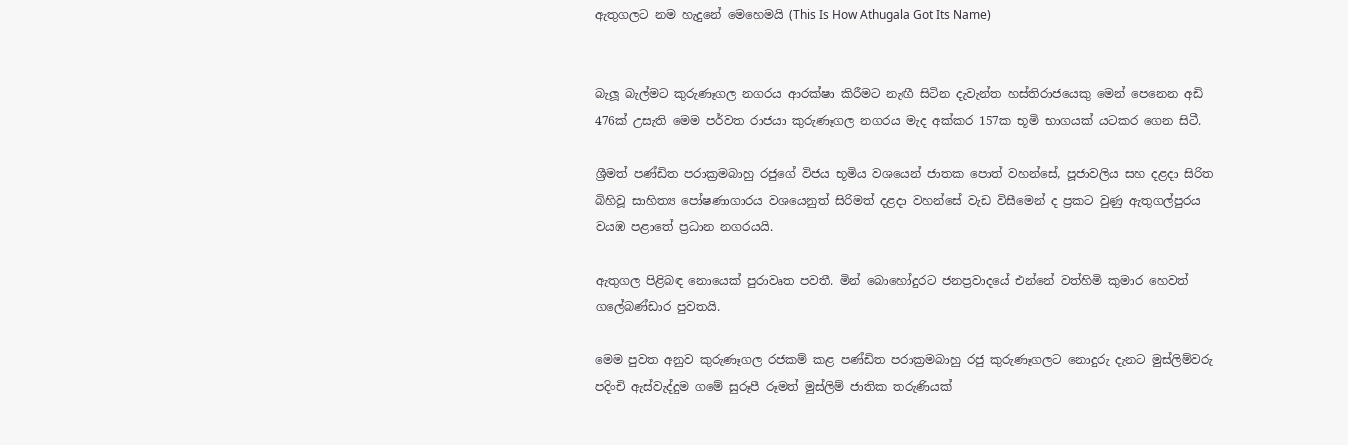ඇතුගලට නම හැදුනේ මෙහෙමයි (This Is How Athugala Got Its Name)


බැලූ බැල්මට කුරුණෑගල නගරය ආරක්ෂා කිරීමට නැඟී සිටින දැවැන්ත හස්තිරාජයෙකු මෙන් පෙනෙන අඩි 476ක් උසැති මෙම පර්වත රාජයා කුරුණෑගල නගරය මැද අක්කර 157ක භූමි භාගයක් යටකර ගෙන සිටී.

ශ්‍රීමත් පණ්ඩිත පරාක්‍රමබාහු රජුගේ විජය භූමිය වශයෙන් ජාතක පොත් වහන්සේ, පූජාවලිය සහ දළදා සිරිත බිහිවූ සාහිත්‍ය පෝෂණාගාරය වශයෙනුත් සිරිමත් දළදා වහන්සේ වැඩ විසීමෙන් ද ප්‍රකට වුණු ඇතුගල්පුරය වයඹ පළාතේ ප්‍රධාන නගරයයි.

ඇතුගල පිළිබඳ නොයෙක් පුරාවෘත පවතී. මින් බොහෝදුරට ජනප්‍රවාදයේ එන්නේ වත්හිමි කුමාර හෙවත් ගලේබණ්ඩාර පුවතයි.

මෙම පුවත අනුව කුරුණෑගල රජකම් කළ පණ්ඩිත පරාක්‍රමබාහු රජු කුරුණෑගලට නොදුරු දැනට මුස්ලිම්වරු පදිංචි ඇස්වැද්දුම ගමේ සුරූපී රූමත් මුස්ලිම් ජාතික තරුණියක්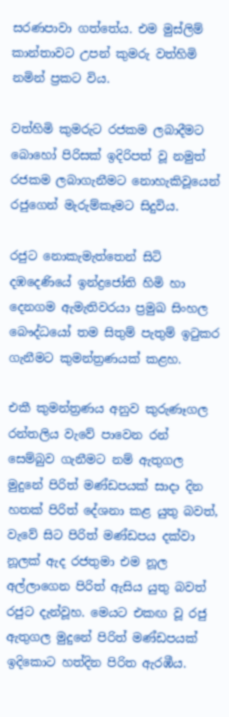සරණපාවා ගත්තේය. එම මුස්ලිම් කාන්තාවට උපන් කුමරු වත්හිමි නමින් ප්‍රකට විය.

වත්හිමි කුමරුට රජකම ලබාදීමට බොහෝ පිරිසක් ඉදිරිපත් වූ නමුත් රජකම ලබාගැනීමට නොහැකිවූයෙන් රජුගෙන් මැරුම්කෑමට සිදුවිය.

රජුට නොකැමැත්තෙන් සිටි දඹදෙණියේ ඉන්ද්‍රජෝති හිමි හා දෙනගම ඇමැතිවරයා ප්‍රමුඛ සිංහල බෞද්ධයෝ තම සිතුම් පැතුම් ඉටුකර ගැනීමට කුමන්ත්‍රණයක් කළහ.

එකී කුමන්ත්‍රණය අනුව කුරුණෑගල රන්තලිය වැවේ පාවෙන රන් සෙම්බුව ගැනීමට නම් ඇතුගල මුදුනේ පිරිත් මණ්ඩපයක් සාදා දින හතක් පිරිත් දේශනා කළ යුතු බවත්, වැවේ සිට පිරිත් මණ්ඩපය දක්වා නූලක් ඇද රජතුමා එම නූල අල්ලාගෙන පිරිත් ඇසිය යුතු බවත් රජුට දැන්වූහ. මෙයට එකඟ වූ රජු ඇතුගල මුදුනේ පිරිත් මණ්ඩපයක් ඉදිකොට හත්දින පිරිත ඇරඹීය.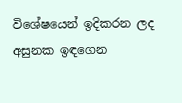විශේෂයෙන් ඉදිකරන ලද අසුනක ඉඳගෙන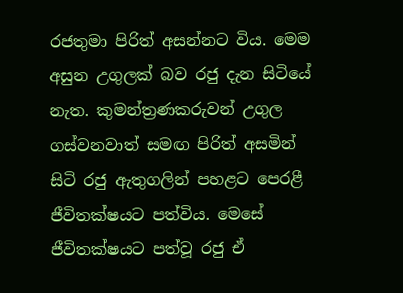රජතුමා පිරිත් අසන්නට විය. මෙම අසුන උගුලක් බව රජු දැන සිටියේ නැත. කුමන්ත්‍රණකරුවන් උගුල ගස්වනවාත් සමඟ පිරිත් අසමින් සිටි රජු ඇතුගලින් පහළට පෙරළී ජීවිතක්ෂයට පත්විය. මෙසේ ජීවිතක්ෂයට පත්වූ රජු ඒ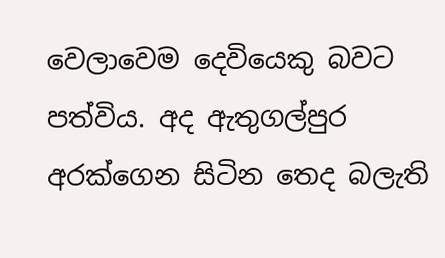වෙලාවෙම දෙවියෙකු බවට පත්විය. අද ඇතුගල්පුර අරක්ගෙන සිටින තෙද බලැති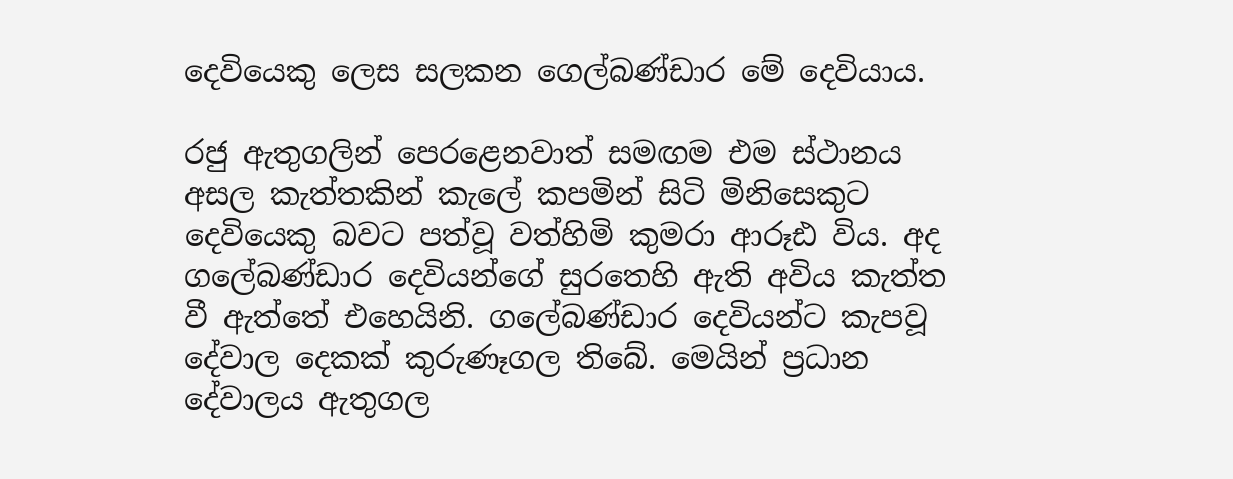දෙවියෙකු ලෙස සලකන ග‍ෙල්බණ්ඩාර මේ දෙවියාය.

රජු ඇතුගලින් පෙරළෙනවාත් සමඟම එම ස්ථානය අසල කැත්තකින් කැලේ කපමින් සිටි මිනිසෙකුට දෙවියෙකු බවට පත්වූ වත්හිමි කුමරා ආරූඪ විය. අද ගලේබණ්ඩාර දෙවියන්ගේ සුරතෙහි ඇති අවිය කැත්ත වී ඇත්තේ එහෙයිනි. ගලේබණ්ඩාර දෙවියන්ට කැපවූ දේවාල දෙකක් කුරුණෑගල තිබේ. මෙයින් ප්‍රධාන දේවාලය ඇතුගල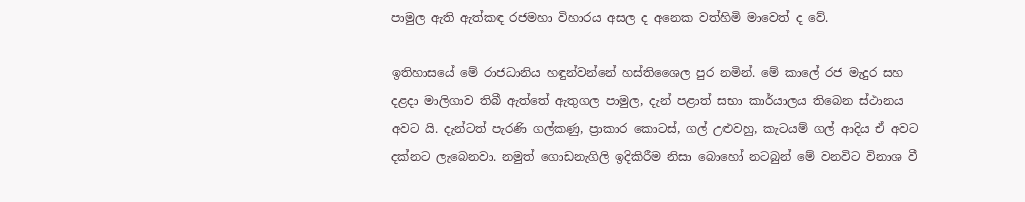පාමුල ඇති ඇත්කඳ රජමහා විහාරය අසල ද අනෙක වත්හිමි මාව‍ෙත් ද වේ.

ඉතිහාසයේ මේ රාජධානිය හඳුන්වන්නේ හස්තිශෛල පුර නමින්. මේ කාලේ රජ මැදුර සහ  දළදා මාලිගාව තිබී ඇත්තේ ඇතුගල පාමුල, දැන් පළාත් සභා කාර්යාලය තිබෙන ස්ථානය අවට යි. දැන්ටත් පැරණි ගල්කණු, ප්‍රාකාර කොටස්, ගල් උළුවහු, කැටයම් ගල් ආදිය ඒ අවට දක්නට ලැබෙනවා. නමුත් ගොඩනැගිලි ඉදිකිරීම නිසා බොහෝ නටබුන් මේ වනවිට විනාශ වී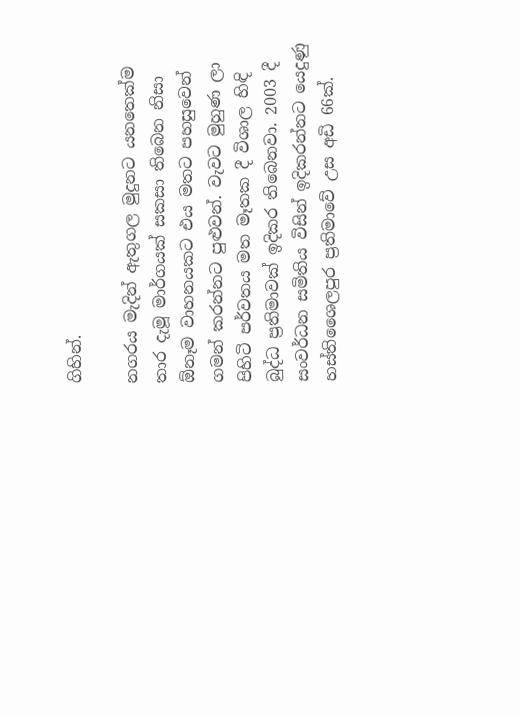ගිහින්.

නගරය මැදින් ඇතුගල මුදුනට යනතෙක්ම තාර දැමූ මාර්ගයක් සකසා තිබෙන නිසා ඕනෑම වාහනයකට එය මතට පහසුවෙන් ගමන් කරන්නට පුළුවන්. වැවට මුහුණ ලා පිහිටි පර්වතය මත මෑතක දී විශාල හිඳි බුද්ධ ප්‍රතිමාවක් ඉදිකර තිබෙනවා. 2003 දී සංවර්ධන සමිතිය විසින් ඉදිකරන්නට යෙදුණු හස්තිශෛලපුර ප්‍රතිමාවේ උස අඩි 66ක්.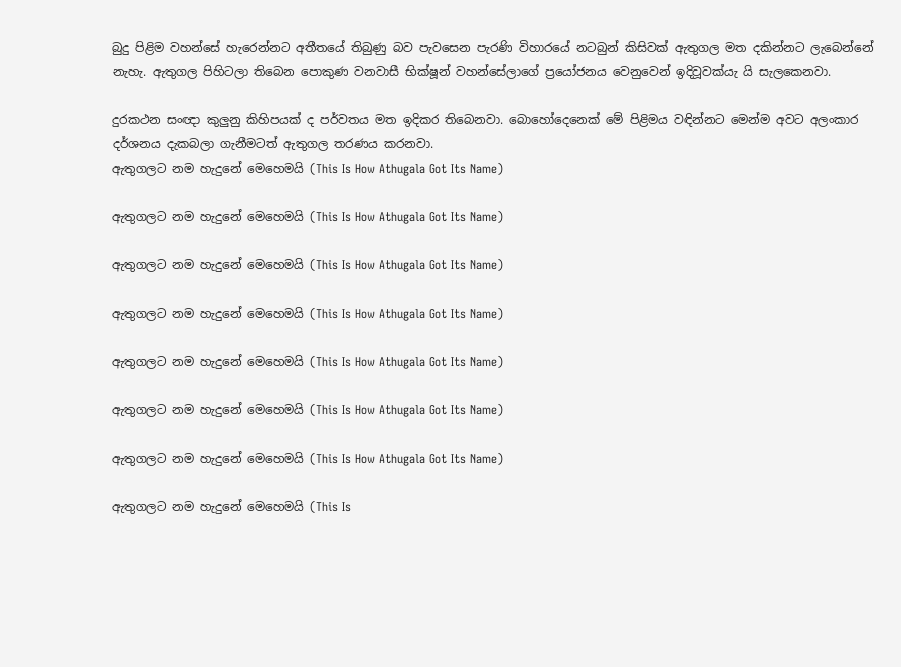බුදු පිළිම වහන්සේ හැරෙන්නට අතීතයේ තිබුණු බව පැවසෙන පැරණි විහාරයේ නටබුන් කිසිවක් ඇතුගල මත දකින්නට ලැබෙන්නේ නැහැ. ඇතුගල පිහිටලා තිබෙන පොකුණ වනවාසී භික්ෂූන් වහන්සේලාගේ ප්‍රයෝජනය වෙනුවෙන් ඉදිවූවක්යැ යි සැලකෙනවා.

දුරකථන සංඥා කුලුනු කිහිපයක් ද පර්වතය මත ඉදිකර තිබෙනවා. බොහෝදෙනෙක් මේ පිළිමය වඳින්නට මෙන්ම අවට අලංකාර දර්ශනය දැකබලා ගැනීමටත් ඇතුගල තරණය කරනවා.
ඇතුගලට නම හැදුනේ මෙහෙමයි (This Is How Athugala Got Its Name)

ඇතුගලට නම හැදුනේ මෙහෙමයි (This Is How Athugala Got Its Name)

ඇතුගලට නම හැදුනේ මෙහෙමයි (This Is How Athugala Got Its Name)

ඇතුගලට නම හැදුනේ මෙහෙමයි (This Is How Athugala Got Its Name)

ඇතුගලට නම හැදුනේ මෙහෙමයි (This Is How Athugala Got Its Name)

ඇතුගලට නම හැදුනේ මෙහෙමයි (This Is How Athugala Got Its Name)

ඇතුගලට නම හැදුනේ මෙහෙමයි (This Is How Athugala Got Its Name)

ඇතුගලට නම හැදුනේ මෙහෙමයි (This Is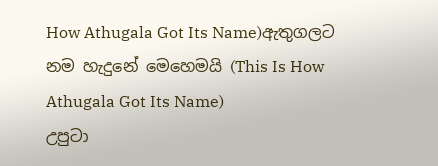How Athugala Got Its Name)ඇතුගලට නම හැදුනේ මෙහෙමයි (This Is How Athugala Got Its Name)
උපුටා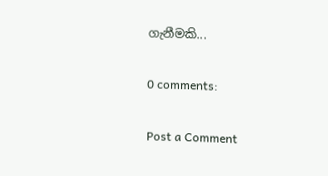ගැනීමකි...

0 comments:

Post a Comment